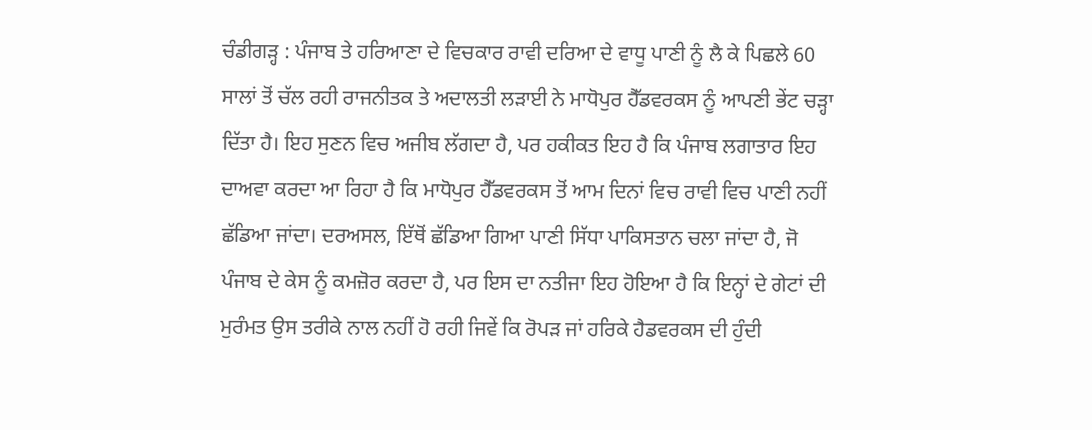ਚੰਡੀਗੜ੍ਹ : ਪੰਜਾਬ ਤੇ ਹਰਿਆਣਾ ਦੇ ਵਿਚਕਾਰ ਰਾਵੀ ਦਰਿਆ ਦੇ ਵਾਧੂ ਪਾਣੀ ਨੂੰ ਲੈ ਕੇ ਪਿਛਲੇ 60 ਸਾਲਾਂ ਤੋਂ ਚੱਲ ਰਹੀ ਰਾਜਨੀਤਕ ਤੇ ਅਦਾਲਤੀ ਲੜਾਈ ਨੇ ਮਾਧੋਪੁਰ ਹੈੱਡਵਰਕਸ ਨੂੰ ਆਪਣੀ ਭੇਂਟ ਚੜ੍ਹਾ ਦਿੱਤਾ ਹੈ। ਇਹ ਸੁਣਨ ਵਿਚ ਅਜੀਬ ਲੱਗਦਾ ਹੈ, ਪਰ ਹਕੀਕਤ ਇਹ ਹੈ ਕਿ ਪੰਜਾਬ ਲਗਾਤਾਰ ਇਹ ਦਾਅਵਾ ਕਰਦਾ ਆ ਰਿਹਾ ਹੈ ਕਿ ਮਾਧੋਪੁਰ ਹੈੱਡਵਰਕਸ ਤੋਂ ਆਮ ਦਿਨਾਂ ਵਿਚ ਰਾਵੀ ਵਿਚ ਪਾਣੀ ਨਹੀਂ ਛੱਡਿਆ ਜਾਂਦਾ। ਦਰਅਸਲ, ਇੱਥੋਂ ਛੱਡਿਆ ਗਿਆ ਪਾਣੀ ਸਿੱਧਾ ਪਾਕਿਸਤਾਨ ਚਲਾ ਜਾਂਦਾ ਹੈ, ਜੋ ਪੰਜਾਬ ਦੇ ਕੇਸ ਨੂੰ ਕਮਜ਼ੋਰ ਕਰਦਾ ਹੈ, ਪਰ ਇਸ ਦਾ ਨਤੀਜਾ ਇਹ ਹੋਇਆ ਹੈ ਕਿ ਇਨ੍ਹਾਂ ਦੇ ਗੇਟਾਂ ਦੀ ਮੁਰੰਮਤ ਉਸ ਤਰੀਕੇ ਨਾਲ ਨਹੀਂ ਹੋ ਰਹੀ ਜਿਵੇਂ ਕਿ ਰੋਪੜ ਜਾਂ ਹਰਿਕੇ ਹੈਡਵਰਕਸ ਦੀ ਹੁੰਦੀ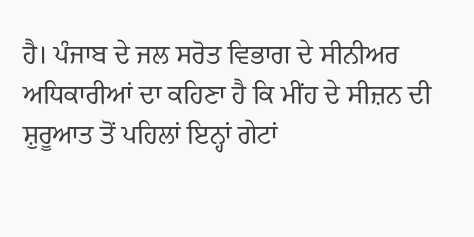ਹੈ। ਪੰਜਾਬ ਦੇ ਜਲ ਸਰੋਤ ਵਿਭਾਗ ਦੇ ਸੀਨੀਅਰ ਅਧਿਕਾਰੀਆਂ ਦਾ ਕਹਿਣਾ ਹੈ ਕਿ ਮੀਂਹ ਦੇ ਸੀਜ਼ਨ ਦੀ ਸ਼ੁਰੂਆਤ ਤੋਂ ਪਹਿਲਾਂ ਇਨ੍ਹਾਂ ਗੇਟਾਂ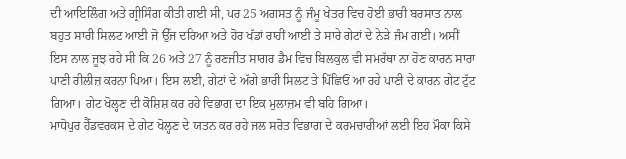ਦੀ ਆਇਲਿੰਗ ਅਤੇ ਗ੍ਰੀਸਿੰਗ ਕੀਤੀ ਗਈ ਸੀ, ਪਰ 25 ਅਗਸਤ ਨੂੰ ਜੰਮੂ ਖੇਤਰ ਵਿਚ ਹੋਈ ਭਾਰੀ ਬਰਸਾਤ ਨਾਲ ਬਹੁਤ ਸਾਰੀ ਸਿਲਟ ਆਈ ਜੋ ਉੱਜ ਦਰਿਆ ਅਤੇ ਹੋਰ ਖੱਡਾਂ ਰਾਹੀਂ ਆਈ ਤੇ ਸਾਰੇ ਗੇਟਾਂ ਦੇ ਨੇੜੇ ਜੰਮ ਗਈ। ਅਸੀਂ ਇਸ ਨਾਲ ਜੂਝ ਰਹੇ ਸੀ ਕਿ 26 ਅਤੇ 27 ਨੂੰ ਰਣਜੀਤ ਸਾਗਰ ਡੈਮ ਵਿਚ ਬਿਲਕੁਲ ਵੀ ਸਮਰੱਥਾ ਨਾ ਹੋਣ ਕਾਰਨ ਸਾਰਾ ਪਾਣੀ ਰੀਲੀਜ਼ ਕਰਨਾ ਪਿਆ। ਇਸ ਲਈ, ਗੇਟਾਂ ਦੇ ਅੱਗੇ ਭਾਰੀ ਸਿਲਟ ਤੇ ਪਿੱਛਿਓਂ ਆ ਰਹੇ ਪਾਣੀ ਦੇ ਕਾਰਨ ਗੇਟ ਟੁੱਟ ਗਿਆ। ਗੇਟ ਖੋਲ੍ਹਣ ਦੀ ਕੋਸ਼ਿਸ਼ ਕਰ ਰਹੇ ਵਿਭਾਗ ਦਾ ਇਕ ਮੁਲਾਜ਼ਮ ਵੀ ਬਹਿ ਗਿਆ।
ਮਾਧੋਪੁਰ ਹੈੱਡਵਰਕਸ ਦੇ ਗੇਟ ਖੋਲ੍ਹਣ ਦੇ ਯਤਨ ਕਰ ਰਹੇ ਜਲ ਸਰੋਤ ਵਿਭਾਗ ਦੇ ਕਰਮਚਾਰੀਆਂ ਲਈ ਇਹ ਮੌਕਾ ਕਿਸੇ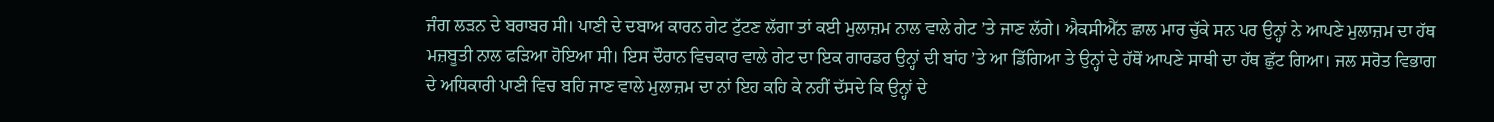ਜੰਗ ਲੜਨ ਦੇ ਬਰਾਬਰ ਸੀ। ਪਾਣੀ ਦੇ ਦਬਾਅ ਕਾਰਨ ਗੇਟ ਟੁੱਟਣ ਲੱਗਾ ਤਾਂ ਕਈ ਮੁਲਾਜ਼ਮ ਨਾਲ ਵਾਲੇ ਗੇਟ ’ਤੇ ਜਾਣ ਲੱਗੇ। ਐਕਸੀਐੱਨ ਛਾਲ ਮਾਰ ਚੁੱਕੇ ਸਨ ਪਰ ਉਨ੍ਹਾਂ ਨੇ ਆਪਣੇ ਮੁਲਾਜ਼ਮ ਦਾ ਹੱਥ ਮਜ਼ਬੂਤੀ ਨਾਲ ਫੜਿਆ ਹੋਇਆ ਸੀ। ਇਸ ਦੌਰਾਨ ਵਿਚਕਾਰ ਵਾਲੇ ਗੇਟ ਦਾ ਇਕ ਗਾਰਡਰ ਉਨ੍ਹਾਂ ਦੀ ਬਾਂਹ ’ਤੇ ਆ ਡਿੱਗਿਆ ਤੇ ਉਨ੍ਹਾਂ ਦੇ ਹੱਥੋਂ ਆਪਣੇ ਸਾਥੀ ਦਾ ਹੱਥ ਛੁੱਟ ਗਿਆ। ਜਲ ਸਰੋਤ ਵਿਭਾਗ ਦੇ ਅਧਿਕਾਰੀ ਪਾਣੀ ਵਿਚ ਬਹਿ ਜਾਣ ਵਾਲੇ ਮੁਲਾਜ਼ਮ ਦਾ ਨਾਂ ਇਹ ਕਹਿ ਕੇ ਨਹੀਂ ਦੱਸਦੇ ਕਿ ਉਨ੍ਹਾਂ ਦੇ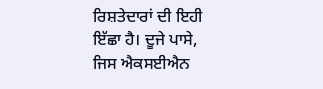ਰਿਸ਼ਤੇਦਾਰਾਂ ਦੀ ਇਹੀ ਇੱਛਾ ਹੈ। ਦੂਜੇ ਪਾਸੇ, ਜਿਸ ਐਕਸਈਐਨ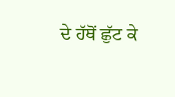ਦੇ ਹੱਥੋਂ ਛੁੱਟ ਕੇ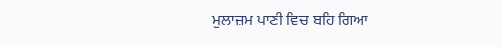ਮੁਲਾਜ਼ਮ ਪਾਣੀ ਵਿਚ ਬਹਿ ਗਿਆ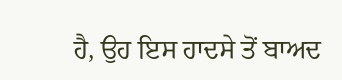ਹੈ, ਉਹ ਇਸ ਹਾਦਸੇ ਤੋਂ ਬਾਅਦ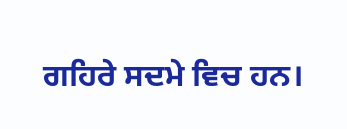ਗਹਿਰੇ ਸਦਮੇ ਵਿਚ ਹਨ।